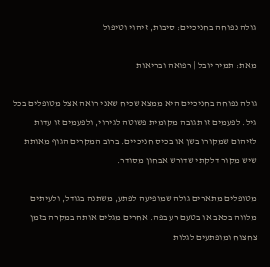גולה נפוחה בחניכיים: סיבות, זיהוי וטיפול

מאת: תמיר יובל | רפואה ובריאות

גולה נפוחה בחניכיים היא ממצא שכיח שאני רואה אצל מטופלים בכל גיל. לפעמים זו תגובה מקומית פשוטה לגירוי, ולפעמים זו עדות לזיהום שמקורו בשן או בכיס חניכיים. ברוב המקרים הגוף מאותת שיש מקור דלקתי שדורש אבחון מסודר.

מטופלים מתארים גולה שמופיעה לפתע, משתנה בגודל, ולעיתים מלווה בכאב או בטעם רע בפה. אחרים מגלים אותה במקרה בזמן צחצוח ומופתעים לגלות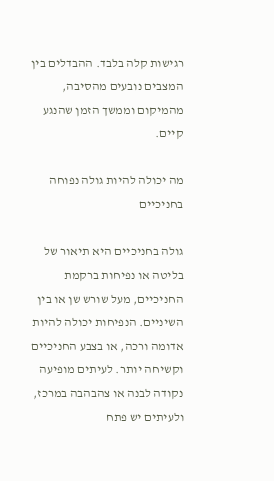רגישות קלה בלבד. ההבדלים בין המצבים נובעים מהסיבה, מהמיקום וממשך הזמן שהנגע קיים.

מה יכולה להיות גולה נפוחה בחניכיים

גולה בחניכיים היא תיאור של בליטה או נפיחות ברקמת החניכיים, מעל שורש שן או בין השיניים. הנפיחות יכולה להיות אדומה ורכה, או בצבע החניכיים וקשיחה יותר. לעיתים מופיעה נקודה לבנה או צהבהבה במרכז, ולעיתים יש פתח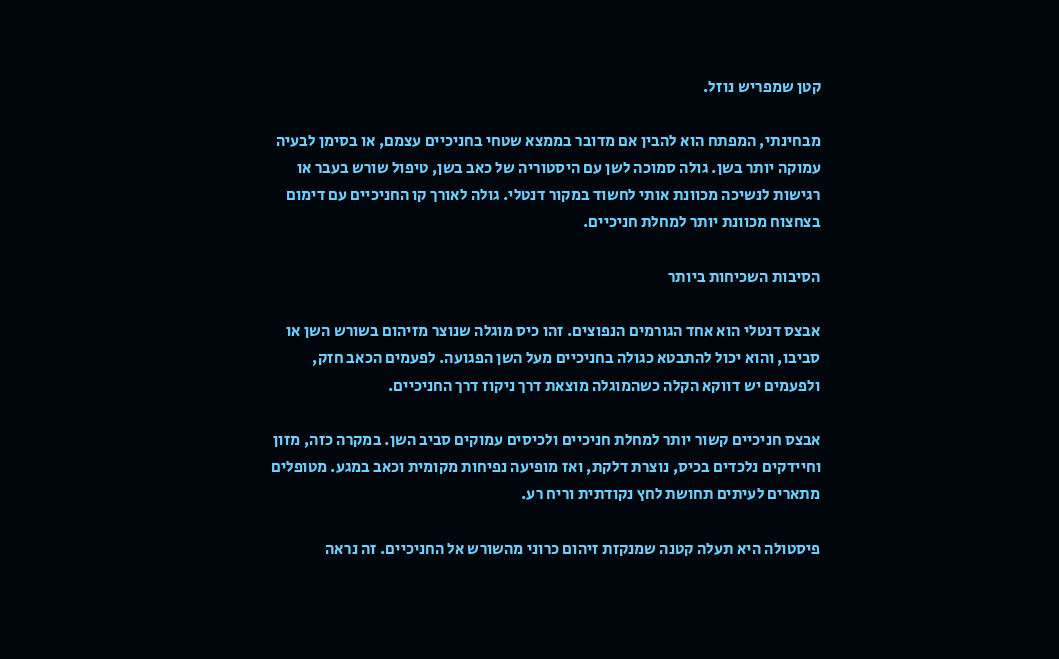קטן שמפריש נוזל.

מבחינתי, המפתח הוא להבין אם מדובר בממצא שטחי בחניכיים עצמם, או בסימן לבעיה עמוקה יותר בשן. גולה סמוכה לשן עם היסטוריה של כאב בשן, טיפול שורש בעבר או רגישות לנשיכה מכוונת אותי לחשוד במקור דנטלי. גולה לאורך קו החניכיים עם דימום בצחצוח מכוונת יותר למחלת חניכיים.

הסיבות השכיחות ביותר

אבצס דנטלי הוא אחד הגורמים הנפוצים. זהו כיס מוגלה שנוצר מזיהום בשורש השן או סביבו, והוא יכול להתבטא כגולה בחניכיים מעל השן הפגועה. לפעמים הכאב חזק, ולפעמים יש דווקא הקלה כשהמוגלה מוצאת דרך ניקוז דרך החניכיים.

אבצס חניכיים קשור יותר למחלת חניכיים ולכיסים עמוקים סביב השן. במקרה כזה, מזון וחיידקים נלכדים בכיס, נוצרת דלקת, ואז מופיעה נפיחות מקומית וכאב במגע. מטופלים מתארים לעיתים תחושת לחץ נקודתית וריח רע.

פיסטולה היא תעלה קטנה שמנקזת זיהום כרוני מהשורש אל החניכיים. זה נראה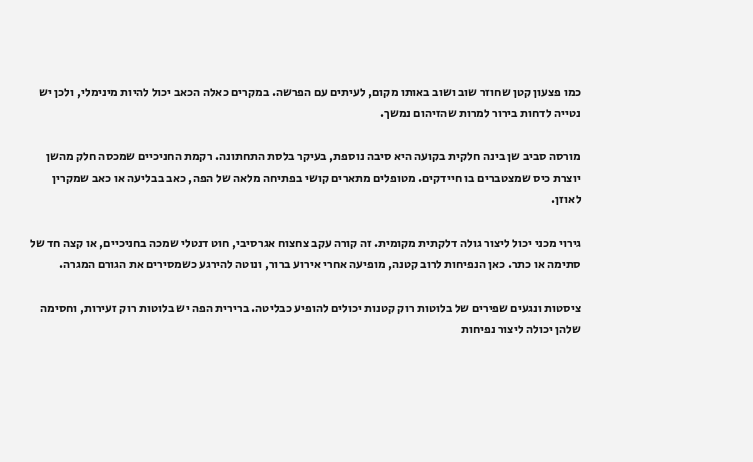כמו פצעון קטן שחוזר שוב ושוב באותו מקום, לעיתים עם הפרשה. במקרים כאלה הכאב יכול להיות מינימלי, ולכן יש נטייה לדחות בירור למרות שהזיהום נמשך.

מורסה סביב שן בינה חלקית בקועה היא סיבה נוספת, בעיקר בלסת התחתונה. רקמת החניכיים שמכסה חלק מהשן יוצרת כיס שמצטברים בו חיידקים. מטופלים מתארים קושי בפתיחה מלאה של הפה, כאב בבליעה או כאב שמקרין לאוזן.

גירוי מכני יכול ליצור גולה דלקתית מקומית. זה קורה עקב צחצוח אגרסיבי, חוט דנטלי שמכה בחניכיים, או קצה חד של סתימה או כתר. כאן הנפיחות לרוב קטנה, מופיעה אחרי אירוע ברור, ונוטה להירגע כשמסירים את הגורם המגרה.

ציסטות ונגעים שפירים של בלוטות רוק קטנות יכולים להופיע כבליטה. ברירית הפה יש בלוטות רוק זעירות, וחסימה שלהן יכולה ליצור נפיחות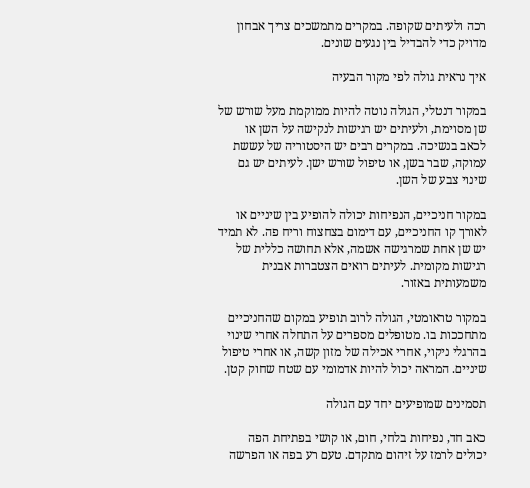רכה ולעיתים שקופה. במקרים מתמשכים צריך אבחון מדויק כדי להבדיל בין נגעים שונים.

איך נראית גולה לפי מקור הבעיה

במקור דנטלי, הגולה נוטה להיות ממוקמת מעל שורש של שן מסוימת, ולעיתים יש רגישות לנקישה על השן או לכאב בנשיכה. במקרים רבים יש היסטוריה של עששת עמוקה, שבר בשן, או טיפול שורש ישן. לעיתים יש גם שינוי צבע של השן.

במקור חניכיים, הנפיחות יכולה להופיע בין שיניים או לאורך קו החניכיים, עם דימום בצחצוח וריח פה. לא תמיד יש שן אחת שמרגישה אשמה, אלא תחושה כללית של רגישות מקומית. לעיתים רואים הצטברות אבנית משמעותית באזור.

במקור טראומטי, הגולה לרוב תופיע במקום שהחניכיים מתחככות בו. מטופלים מספרים על התחלה אחרי שינוי בהרגלי ניקוי, אחרי אכילה של מזון קשה, או אחרי טיפול שיניים. המראה יכול להיות אדמומי עם שטח שחוק קטן.

תסמינים שמופיעים יחד עם הגולה

כאב חד, נפיחות בלחי, חום, או קושי בפתיחת הפה יכולים לרמז על זיהום מתקדם. טעם רע בפה או הפרשה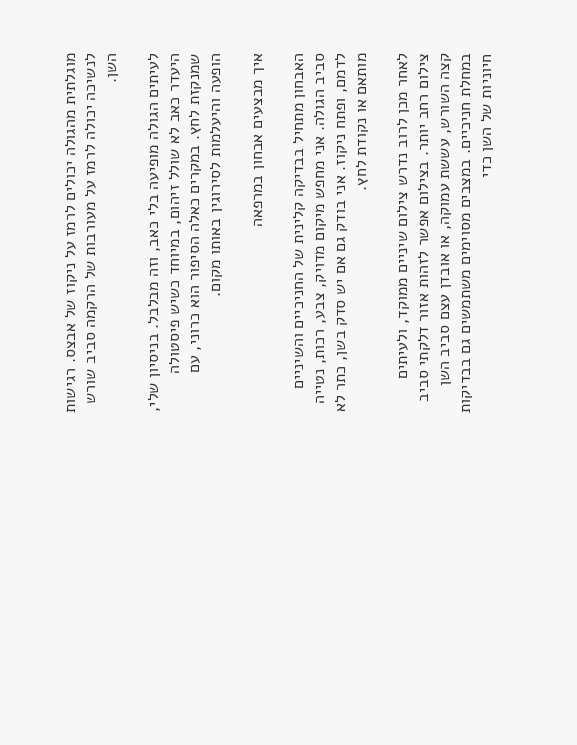מוגלתית מהגולה יכולים לרמז על ניקוז של אבצס. רגישות לנשיכה יכולה לרמז על מעורבות של הרקמה סביב שורש השן.

לעיתים הגולה מופיעה בלי כאב, וזה מבלבל. בניסיון שלי, היעדר כאב לא שולל זיהום, במיוחד כשיש פיסטולה שמנקזת לחץ. במקרים כאלה הסיפור הוא כרוני, עם הופעה והיעלמות לסירוגין באותו מקום.

איך מבצעים אבחון במרפאה

האבחון מתחיל בבדיקה קלינית של החניכיים והשיניים סביב הגולה. אני מחפש מיקום מדויק, צבע, רכות, נטייה לדמם, ופתח ניקוז. אני בודק גם אם יש סדק בשן, כתר לא מותאם או נקודת לחץ.

לאחר מכן לרוב נדרש צילום שיניים ממוקד, ולעיתים צילום רחב יותר. בצילום אפשר לזהות אזור דלקתי סביב קצה השורש, עששת עמוקה, או אובדן עצם סביב השן במחלת חניכיים. במצבים מסוימים משתמשים גם בבדיקות חיוניות של השן כדי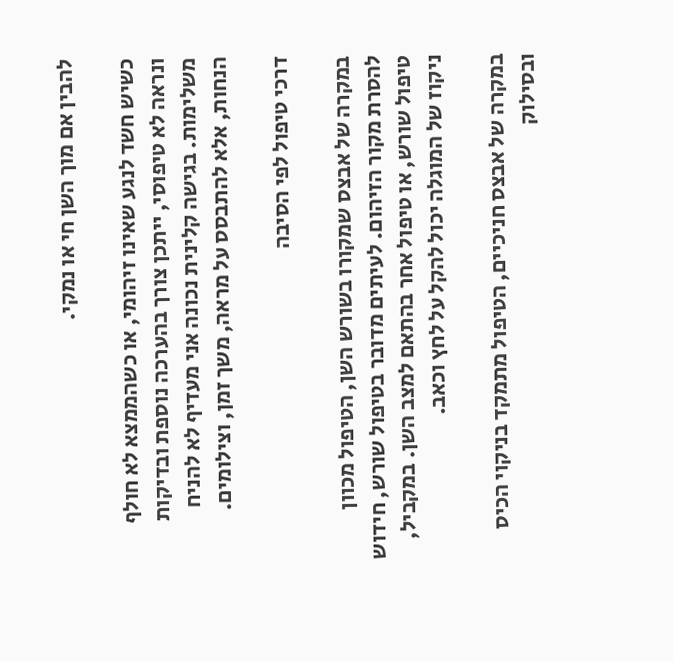להבין אם מוך השן חי או נמקי.

כשיש חשד לנגע שאינו זיהומי, או כשהממצא לא חולף ונראה לא טיפוסי, ייתכן צורך בהערכה נוספת ובדיקות משלימות. בגישה קלינית נכונה אני מעדיף לא להניח הנחות, אלא להתבסס על מראה, משך זמן, וצילומים.

דרכי טיפול לפי הסיבה

במקרה של אבצס שמקורו בשורש השן, הטיפול מכוון להסרת מקור הזיהום. לעיתים מדובר בטיפול שורש, חידוש טיפול שורש, או טיפול אחר בהתאם למצב השן. במקביל, ניקוז של המוגלה יכול להקל על לחץ וכאב.

במקרה של אבצס חניכיים, הטיפול מתמקד בניקוי הכיס ובסילוק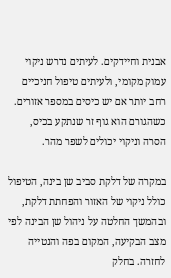אבנית וחיידקים. לעיתים נדרש ניקוי עמוק מקומי, ולעיתים טיפול חניכיים רחב יותר אם יש כיסים במספר אזורים. כשהגורם הוא גוף זר שנתקע בכיס, הסרה וניקוי יכולים לשפר מהר.

במקרה של דלקת סביב שן בינה, הטיפול כולל ניקוי של האזור והפחתת דלקת, ובהמשך החלטה על ניהול שן הבינה לפי מצב הבקיעה, המקום בפה והנטייה לחזרה. בחלק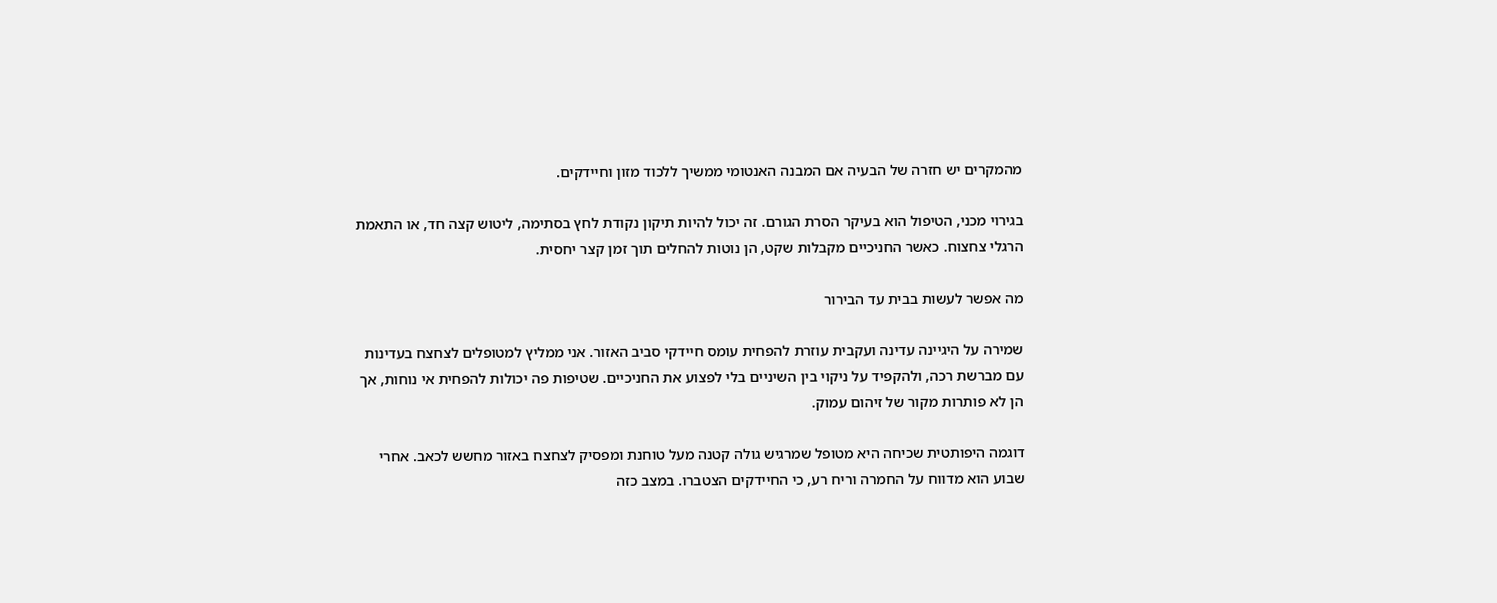מהמקרים יש חזרה של הבעיה אם המבנה האנטומי ממשיך ללכוד מזון וחיידקים.

בגירוי מכני, הטיפול הוא בעיקר הסרת הגורם. זה יכול להיות תיקון נקודת לחץ בסתימה, ליטוש קצה חד, או התאמת הרגלי צחצוח. כאשר החניכיים מקבלות שקט, הן נוטות להחלים תוך זמן קצר יחסית.

מה אפשר לעשות בבית עד הבירור

שמירה על היגיינה עדינה ועקבית עוזרת להפחית עומס חיידקי סביב האזור. אני ממליץ למטופלים לצחצח בעדינות עם מברשת רכה, ולהקפיד על ניקוי בין השיניים בלי לפצוע את החניכיים. שטיפות פה יכולות להפחית אי נוחות, אך הן לא פותרות מקור של זיהום עמוק.

דוגמה היפותטית שכיחה היא מטופל שמרגיש גולה קטנה מעל טוחנת ומפסיק לצחצח באזור מחשש לכאב. אחרי שבוע הוא מדווח על החמרה וריח רע, כי החיידקים הצטברו. במצב כזה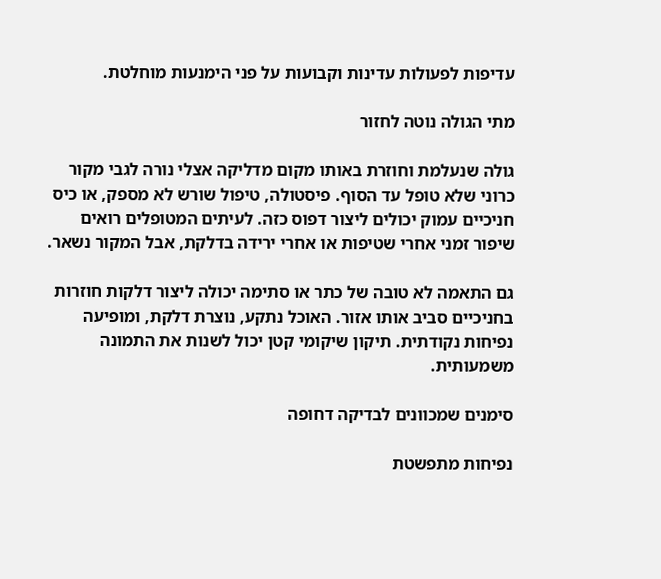עדיפות לפעולות עדינות וקבועות על פני הימנעות מוחלטת.

מתי הגולה נוטה לחזור

גולה שנעלמת וחוזרת באותו מקום מדליקה אצלי נורה לגבי מקור כרוני שלא טופל עד הסוף. פיסטולה, טיפול שורש לא מספק, או כיס חניכיים עמוק יכולים ליצור דפוס כזה. לעיתים המטופלים רואים שיפור זמני אחרי שטיפות או אחרי ירידה בדלקת, אבל המקור נשאר.

גם התאמה לא טובה של כתר או סתימה יכולה ליצור דלקות חוזרות בחניכיים סביב אותו אזור. האוכל נתקע, נוצרת דלקת, ומופיעה נפיחות נקודתית. תיקון שיקומי קטן יכול לשנות את התמונה משמעותית.

סימנים שמכוונים לבדיקה דחופה

נפיחות מתפשטת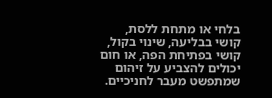בלחי או מתחת ללסת, קושי בבליעה, שינוי בקול, קושי בפתיחת הפה, או חום יכולים להצביע על זיהום שמתפשט מעבר לחניכיים.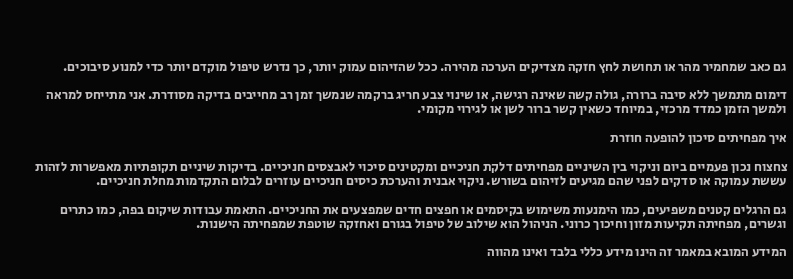גם כאב שמחמיר מהר או תחושת לחץ חזקה מצדיקים הערכה מהירה. ככל שהזיהום עמוק יותר, כך נדרש טיפול מוקדם יותר כדי למנוע סיבוכים.

דימום מתמשך ללא סיבה ברורה, גולה קשה שאינה רגישה, או שינוי צבע חריג ברקמה שנמשך זמן רב מחייבים בדיקה מסודרת. אני מתייחס למראה ולמשך הזמן כמדד מרכזי, במיוחד כשאין קשר ברור לשן או לגירוי מקומי.

איך מפחיתים סיכון להופעה חוזרת

צחצוח נכון פעמיים ביום וניקוי בין השיניים מפחיתים דלקת חניכיים ומקטינים סיכוי לאבצסים חניכיים. בדיקות שיניים תקופתיות מאפשרות לזהות עששת עמוקה או סדקים לפני שהם מגיעים לזיהום בשורש. ניקוי אבנית והערכת כיסים חניכיים עוזרים לבלום התקדמות מחלת חניכיים.

גם הרגלים קטנים משפיעים, כמו הימנעות משימוש בקיסמים או חפצים חדים שמפצעים את החניכיים. התאמת עבודות שיקום בפה, כמו כתרים וגשרים, מפחיתה תקיעות מזון וחיכוך כרוני. הניהול הוא שילוב של טיפול בגורם ואחזקה שוטפת שמפחיתה הישנות.

המידע המובא במאמר זה הינו מידע כללי בלבד ואינו מהווה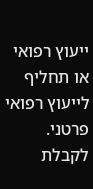ייעוץ רפואי או תחליף לייעוץ רפואי פרטני. לקבלת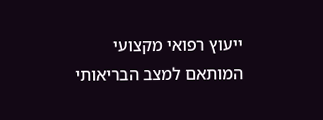ייעוץ רפואי מקצועי המותאם למצב הבריאותי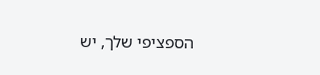הספציפי שלך, יש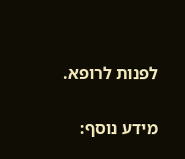לפנות לרופא.

מידע נוסף: